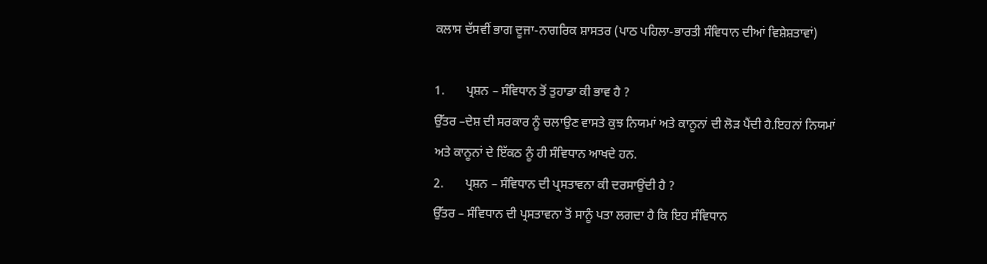ਕਲਾਸ ਦੱਸਵੀਂ ਭਾਗ ਦੂਜਾ-ਨਾਗਰਿਕ ਸ਼ਾਸਤਰ (ਪਾਠ ਪਹਿਲਾ-ਭਾਰਤੀ ਸੰਵਿਧਾਨ ਦੀਆਂ ਵਿਸ਼ੇਸ਼ਤਾਵਾਂ)

1.       ਪ੍ਰਸ਼ਨ – ਸੰਵਿਧਾਨ ਤੋਂ ਤੁਹਾਡਾ ਕੀ ਭਾਵ ਹੈ ?
ਉੱਤਰ –ਦੇਸ਼ ਦੀ ਸਰਕਾਰ ਨੂੰ ਚਲਾਉਣ ਵਾਸਤੇ ਕੁਝ ਨਿਯਮਾਂ ਅਤੇ ਕਾਨੂਨਾਂ ਦੀ ਲੋੜ ਪੈਂਦੀ ਹੈ.ਇਹਨਾਂ ਨਿਯਮਾਂ ਅਤੇ ਕਾਨੂਨਾਂ ਦੇ ਇੱਕਠ ਨੂੰ ਹੀ ਸੰਵਿਧਾਨ ਆਖਦੇ ਹਨ.
2.       ਪ੍ਰਸ਼ਨ – ਸੰਵਿਧਾਨ ਦੀ ਪ੍ਰਸਤਾਵਨਾ ਕੀ ਦਰਸਾਉਂਦੀ ਹੈ ?
ਉੱਤਰ – ਸੰਵਿਧਾਨ ਦੀ ਪ੍ਰਸਤਾਵਨਾ ਤੋਂ ਸਾਨੂੰ ਪਤਾ ਲਗਦਾ ਹੈ ਕਿ ਇਹ ਸੰਵਿਧਾਨ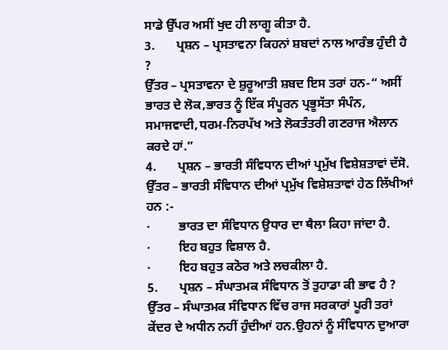ਸਾਡੇ ਉੱਪਰ ਅਸੀਂ ਖੁਦ ਹੀ ਲਾਗੂ ਕੀਤਾ ਹੈ.
3.       ਪ੍ਰਸ਼ਨ – ਪ੍ਰਸਤਾਵਨਾ ਕਿਹਨਾਂ ਸ਼ਬਦਾਂ ਨਾਲ ਆਰੰਭ ਹੁੰਦੀ ਹੈ ?
ਉੱਤਰ – ਪ੍ਰਸਤਾਵਨਾ ਦੇ ਸ਼ੁਰੂਆਤੀ ਸ਼ਬਦ ਇਸ ਤਰਾਂ ਹਨ-“ ਅਸੀਂ ਭਾਰਤ ਦੇ ਲੋਕ,ਭਾਰਤ ਨੂੰ ਇੱਕ ਸੰਪੂਰਨ ਪ੍ਰਭੂਸੱਤਾ ਸੰਪੰਨ, ਸਮਾਜਵਾਦੀ,ਧਰਮ-ਨਿਰਪੱਖ ਅਤੇ ਲੋਕਤੰਤਰੀ ਗਣਰਾਜ ਐਲਾਨ ਕਰਦੇ ਹਾਂ.”
4.       ਪ੍ਰਸ਼ਨ – ਭਾਰਤੀ ਸੰਵਿਧਾਨ ਦੀਆਂ ਪ੍ਰਮੁੱਖ ਵਿਸ਼ੇਸ਼ਤਾਵਾਂ ਦੱਸੋ.
ਉੱਤਰ – ਭਾਰਤੀ ਸੰਵਿਧਾਨ ਦੀਆਂ ਪ੍ਰਮੁੱਖ ਵਿਸ਼ੇਸ਼ਤਾਵਾਂ ਹੇਠ ਲਿੱਖੀਆਂ ਹਨ :-
·         ਭਾਰਤ ਦਾ ਸੰਵਿਧਾਨ ਉਧਾਰ ਦਾ ਥੈਲਾ ਕਿਹਾ ਜਾਂਦਾ ਹੈ.
·         ਇਹ ਬਹੁਤ ਵਿਸ਼ਾਲ ਹੈ.
·         ਇਹ ਬਹੁਤ ਕਠੋਰ ਅਤੇ ਲਚਕੀਲਾ ਹੈ.
5.       ਪ੍ਰਸ਼ਨ – ਸੰਘਾਤਮਕ ਸੰਵਿਧਾਨ ਤੋਂ ਤੁਹਾਡਾ ਕੀ ਭਾਵ ਹੈ ?
ਉੱਤਰ – ਸੰਘਾਤਮਕ ਸੰਵਿਧਾਨ ਵਿੱਚ ਰਾਜ ਸਰਕਾਰਾਂ ਪੂਰੀ ਤਰਾਂ ਕੇਂਦਰ ਦੇ ਅਧੀਨ ਨਹੀਂ ਹੁੰਦੀਆਂ ਹਨ.ਉਹਨਾਂ ਨੂੰ ਸੰਵਿਧਾਨ ਦੁਆਰਾ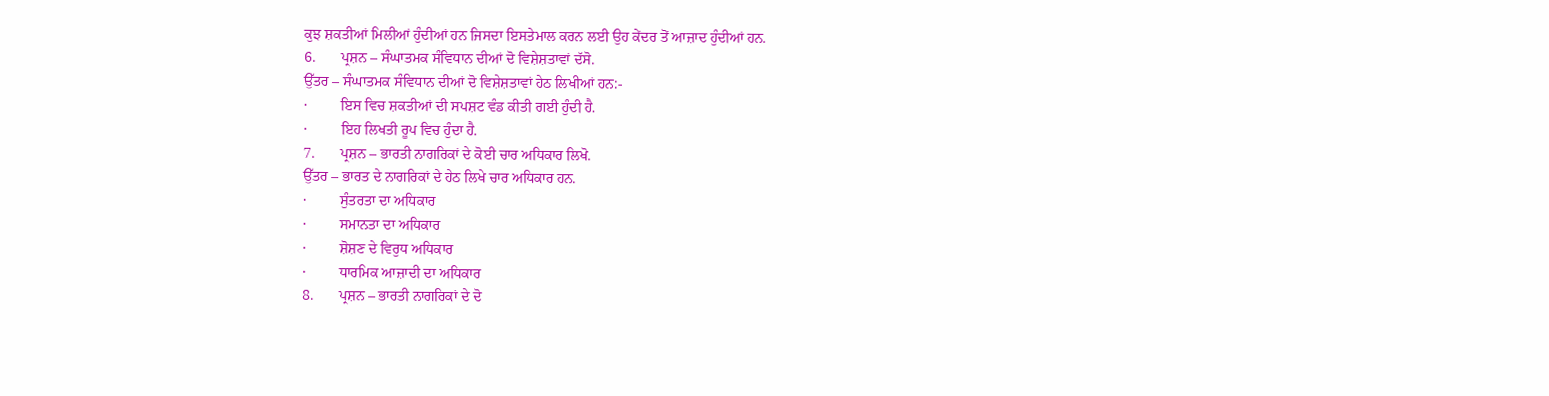ਕੁਝ ਸ਼ਕਤੀਆਂ ਮਿਲੀਆਂ ਹੁੰਦੀਆਂ ਹਨ ਜਿਸਦਾ ਇਸਤੇਮਾਲ ਕਰਨ ਲਈ ਉਹ ਕੇਂਦਰ ਤੋਂ ਆਜ਼ਾਦ ਹੁੰਦੀਆਂ ਹਨ.
6.       ਪ੍ਰਸ਼ਨ – ਸੰਘਾਤਮਕ ਸੰਵਿਧਾਨ ਦੀਆਂ ਦੋ ਵਿਸ਼ੇਸ਼ਤਾਵਾਂ ਦੱਸੋ.
ਉੱਤਰ – ਸੰਘਾਤਮਕ ਸੰਵਿਧਾਨ ਦੀਆਂ ਦੋ ਵਿਸ਼ੇਸ਼ਤਾਵਾਂ ਹੇਠ ਲਿਖੀਆਂ ਹਨ:-
·         ਇਸ ਵਿਚ ਸ਼ਕਤੀਆਂ ਦੀ ਸਪਸ਼ਟ ਵੰਡ ਕੀਤੀ ਗਈ ਹੁੰਦੀ ਹੈ.
·         ਇਹ ਲਿਖਤੀ ਰੂਪ ਵਿਚ ਹੁੰਦਾ ਹੈ.
7.       ਪ੍ਰਸ਼ਨ – ਭਾਰਤੀ ਨਾਗਰਿਕਾਂ ਦੇ ਕੋਈ ਚਾਰ ਅਧਿਕਾਰ ਲਿਖੋ.
ਉੱਤਰ – ਭਾਰਤ ਦੇ ਨਾਗਰਿਕਾਂ ਦੇ ਹੇਠ ਲਿਖੇ ਚਾਰ ਅਧਿਕਾਰ ਹਨ.
·         ਸੁੰਤਰਤਾ ਦਾ ਅਧਿਕਾਰ
·         ਸਮਾਨਤਾ ਦਾ ਅਧਿਕਾਰ
·         ਸ਼ੋਸ਼ਣ ਦੇ ਵਿਰੁਧ ਅਧਿਕਾਰ
·         ਧਾਰਮਿਕ ਆਜ਼ਾਦੀ ਦਾ ਅਧਿਕਾਰ
8.       ਪ੍ਰਸ਼ਨ – ਭਾਰਤੀ ਨਾਗਰਿਕਾਂ ਦੇ ਦੋ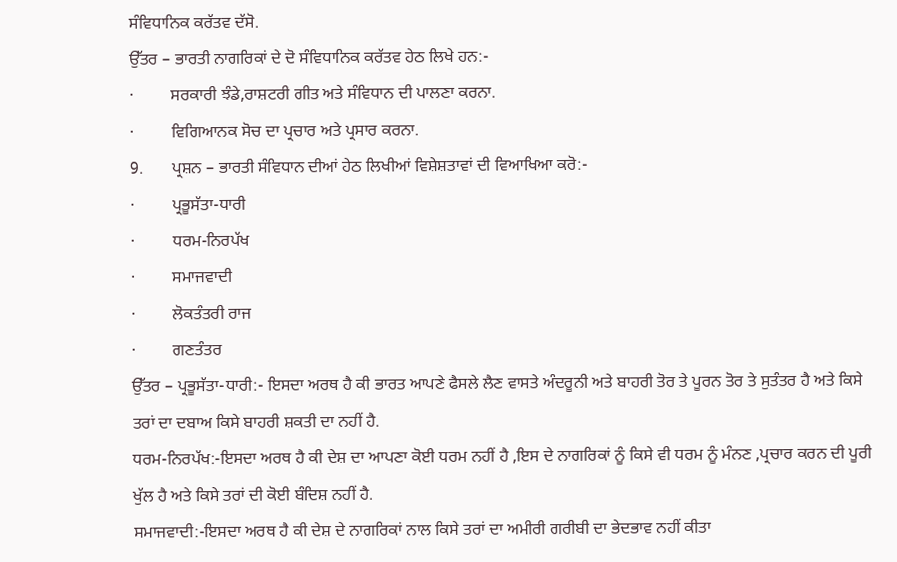ਸੰਵਿਧਾਨਿਕ ਕਰੱਤਵ ਦੱਸੋ.
ਉੱਤਰ – ਭਾਰਤੀ ਨਾਗਰਿਕਾਂ ਦੇ ਦੋ ਸੰਵਿਧਾਨਿਕ ਕਰੱਤਵ ਹੇਠ ਲਿਖੇ ਹਨ:-
·         ਸਰਕਾਰੀ ਝੰਡੇ,ਰਾਸ਼ਟਰੀ ਗੀਤ ਅਤੇ ਸੰਵਿਧਾਨ ਦੀ ਪਾਲਣਾ ਕਰਨਾ.
·         ਵਿਗਿਆਨਕ ਸੋਚ ਦਾ ਪ੍ਰਚਾਰ ਅਤੇ ਪ੍ਰਸਾਰ ਕਰਨਾ.
9.       ਪ੍ਰਸ਼ਨ – ਭਾਰਤੀ ਸੰਵਿਧਾਨ ਦੀਆਂ ਹੇਠ ਲਿਖੀਆਂ ਵਿਸ਼ੇਸ਼ਤਾਵਾਂ ਦੀ ਵਿਆਖਿਆ ਕਰੋ:-
·         ਪ੍ਰਭੂਸੱਤਾ-ਧਾਰੀ
·         ਧਰਮ-ਨਿਰਪੱਖ
·         ਸਮਾਜਵਾਦੀ
·         ਲੋਕਤੰਤਰੀ ਰਾਜ
·         ਗਣਤੰਤਰ
ਉੱਤਰ – ਪ੍ਰਭੂਸੱਤਾ-ਧਾਰੀ:- ਇਸਦਾ ਅਰਥ ਹੈ ਕੀ ਭਾਰਤ ਆਪਣੇ ਫੈਸਲੇ ਲੈਣ ਵਾਸਤੇ ਅੰਦਰੂਨੀ ਅਤੇ ਬਾਹਰੀ ਤੋਰ ਤੇ ਪੂਰਨ ਤੋਰ ਤੇ ਸੁਤੰਤਰ ਹੈ ਅਤੇ ਕਿਸੇ ਤਰਾਂ ਦਾ ਦਬਾਅ ਕਿਸੇ ਬਾਹਰੀ ਸ਼ਕਤੀ ਦਾ ਨਹੀਂ ਹੈ.
ਧਰਮ-ਨਿਰਪੱਖ:-ਇਸਦਾ ਅਰਥ ਹੈ ਕੀ ਦੇਸ਼ ਦਾ ਆਪਣਾ ਕੋਈ ਧਰਮ ਨਹੀਂ ਹੈ ,ਇਸ ਦੇ ਨਾਗਰਿਕਾਂ ਨੂੰ ਕਿਸੇ ਵੀ ਧਰਮ ਨੂੰ ਮੰਨਣ ,ਪ੍ਰਚਾਰ ਕਰਨ ਦੀ ਪੂਰੀ ਖੁੱਲ ਹੈ ਅਤੇ ਕਿਸੇ ਤਰਾਂ ਦੀ ਕੋਈ ਬੰਦਿਸ਼ ਨਹੀਂ ਹੈ.
ਸਮਾਜਵਾਦੀ:-ਇਸਦਾ ਅਰਥ ਹੈ ਕੀ ਦੇਸ਼ ਦੇ ਨਾਗਰਿਕਾਂ ਨਾਲ ਕਿਸੇ ਤਰਾਂ ਦਾ ਅਮੀਰੀ ਗਰੀਬੀ ਦਾ ਭੇਦਭਾਵ ਨਹੀਂ ਕੀਤਾ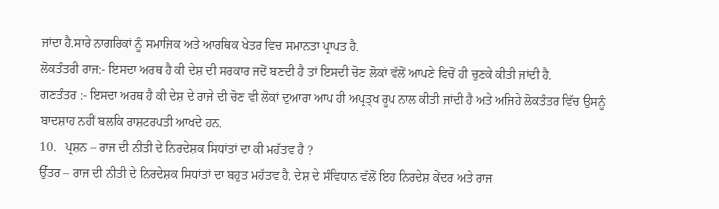ਜਾਂਦਾ ਹੈ.ਸਾਰੇ ਨਾਗਰਿਕਾਂ ਨੂੰ ਸਮਾਜਿਕ ਅਤੇ ਆਰਥਿਕ ਖੇਤਰ ਵਿਚ ਸਮਾਨਤਾ ਪ੍ਰਾਪਤ ਹੈ.
ਲੋਕਤੰਤਰੀ ਰਾਜ:- ਇਸਦਾ ਅਰਥ ਹੈ ਕੀ ਦੇਸ਼ ਦੀ ਸਰਕਾਰ ਜਦੋਂ ਬਣਦੀ ਹੈ ਤਾਂ ਇਸਦੀ ਚੋਣ ਲੋਕਾਂ ਵੱਲੋਂ ਆਪਣੇ ਵਿਚੋਂ ਹੀ ਚੁਣਕੇ ਕੀਤੀ ਜਾਂਦੀ ਹੈ.
ਗਣਤੰਤਰ :- ਇਸਦਾ ਅਰਥ ਹੈ ਕੀ ਦੇਸ਼ ਦੇ ਰਾਜੇ ਦੀ ਚੋਣ ਵੀ ਲੋਕਾਂ ਦੁਆਰਾ ਆਪ ਹੀ ਅਪ੍ਰਤ੍ਖ ਰੂਪ ਨਾਲ ਕੀਤੀ ਜਾਂਦੀ ਹੈ ਅਤੇ ਅਜਿਹੇ ਲੋਕਤੰਤਰ ਵਿੱਚ ਉਸਨੂੰ ਬਾਦਸ਼ਾਹ ਨਹੀਂ ਬਲਕਿ ਰਾਸ਼ਟਰਪਤੀ ਆਖਦੇ ਹਨ.
10.   ਪ੍ਰਸ਼ਨ – ਰਾਜ ਦੀ ਨੀਤੀ ਦੇ ਨਿਰਦੇਸ਼ਕ ਸਿਧਾਂਤਾਂ ਦਾ ਕੀ ਮਹੱਤਵ ਹੈ ?
ਉੱਤਰ – ਰਾਜ ਦੀ ਨੀਤੀ ਦੇ ਨਿਰਦੇਸ਼ਕ ਸਿਧਾਂਤਾਂ ਦਾ ਬਹੁਤ ਮਹੱਤਵ ਹੈ. ਦੇਸ਼ ਦੇ ਸੰਵਿਧਾਨ ਵੱਲੋਂ ਇਹ ਨਿਰਦੇਸ਼ ਕੇਂਦਰ ਅਤੇ ਰਾਜ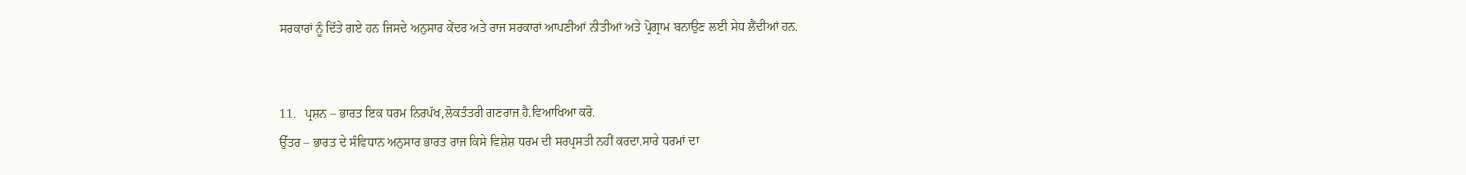ਸਰਕਾਰਾਂ ਨੂੰ ਦਿੱਤੇ ਗਏ ਹਨ ਜਿਸਦੇ ਅਨੁਸਾਰ ਕੇਂਦਰ ਅਤੇ ਰਾਜ ਸਰਕਾਰਾਂ ਆਪਣੀਆਂ ਨੀਤੀਆਂ ਅਤੇ ਪ੍ਰੋਗ੍ਰਾਮ ਬਨਾਉਣ ਲਈ ਸੇਧ ਲੈਂਦੀਆਂ ਹਨ.


11.   ਪ੍ਰਸ਼ਨ – ਭਾਰਤ ਇਕ ਧਰਮ ਨਿਰਪੱਖ,ਲੋਕਤੰਤਰੀ ਗਣਰਾਜ ਹੈ.ਵਿਆਖਿਆ ਕਰੋ.
ਉੱਤਰ – ਭਾਰਤ ਦੇ ਸੰਵਿਧਾਨ ਅਨੁਸਾਰ ਭਾਰਤ ਰਾਜ ਕਿਸੇ ਵਿਸ਼ੇਸ਼ ਧਰਮ ਦੀ ਸਰਪ੍ਰਸਤੀ ਨਹੀਂ ਕਰਦਾ.ਸਾਰੇ ਧਰਮਾਂ ਦਾ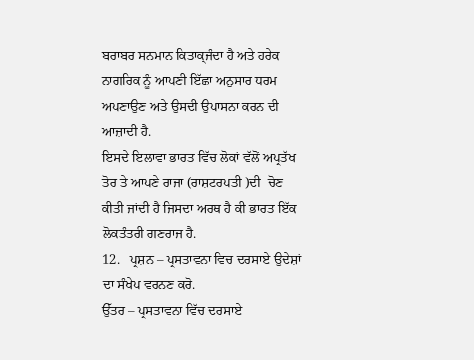ਬਰਾਬਰ ਸਨਮਾਨ ਕਿਤਾਕ੍ਜੰਦਾ ਹੈ ਅਤੇ ਹਰੇਕ ਨਾਗਰਿਕ ਨੂੰ ਆਪਣੀ ਇੱਛਾ ਅਨੁਸਾਰ ਧਰਮ ਅਪਣਾਉਣ ਅਤੇ ਉਸਦੀ ਉਪਾਸਨਾ ਕਰਨ ਦੀ ਆਜ਼ਾਦੀ ਹੈ.
ਇਸਦੇ ਇਲਾਵਾ ਭਾਰਤ ਵਿੱਚ ਲੋਕਾਂ ਵੱਲੋਂ ਅਪ੍ਰਤੱਖ ਤੋਰ ਤੇ ਆਪਣੇ ਰਾਜਾ (ਰਾਸ਼ਟਰਪਤੀ )ਦੀ  ਚੋਣ ਕੀਤੀ ਜਾਂਦੀ ਹੈ ਜਿਸਦਾ ਅਰਥ ਹੈ ਕੀ ਭਾਰਤ ਇੱਕ ਲੋਕਤੰਤਰੀ ਗਣਰਾਜ ਹੈ.
12.   ਪ੍ਰਸ਼ਨ – ਪ੍ਰਸਤਾਵਨਾ ਵਿਚ ਦਰਸਾਏ ਉਦੇਸ਼ਾਂ ਦਾ ਸੰਖੇਪ ਵਰਨਣ ਕਰੋ.
ਉੱਤਰ – ਪ੍ਰਸਤਾਵਨਾ ਵਿੱਚ ਦਰਸਾਏ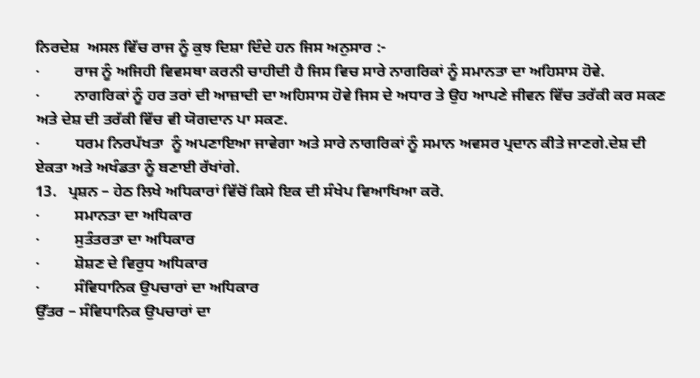ਨਿਰਦੇਸ਼  ਅਸਲ ਵਿੱਚ ਰਾਜ ਨੂੰ ਕੁਝ ਦਿਸ਼ਾ ਦਿੰਦੇ ਹਨ ਜਿਸ ਅਨੁਸਾਰ :-
·         ਰਾਜ ਨੂੰ ਅਜਿਹੀ ਵਿਵਸਥਾ ਕਰਨੀ ਚਾਹੀਦੀ ਹੈ ਜਿਸ ਵਿਚ ਸਾਰੇ ਨਾਗਰਿਕਾਂ ਨੂੰ ਸਮਾਨਤਾ ਦਾ ਅਹਿਸਾਸ ਹੋਵੇ.
·         ਨਾਗਰਿਕਾਂ ਨੂੰ ਹਰ ਤਰਾਂ ਦੀ ਆਜ਼ਾਦੀ ਦਾ ਅਹਿਸਾਸ ਹੋਵੇ ਜਿਸ ਦੇ ਅਧਾਰ ਤੇ ਉਹ ਆਪਣੇ ਜੀਵਨ ਵਿੱਚ ਤਰੱਕੀ ਕਰ ਸਕਣ ਅਤੇ ਦੇਸ਼ ਦੀ ਤਰੱਕੀ ਵਿੱਚ ਵੀ ਯੋਗਦਾਨ ਪਾ ਸਕਣ.
·         ਧਰਮ ਨਿਰਪੱਖਤਾ  ਨੂੰ ਅਪਣਾਇਆ ਜਾਵੇਗਾ ਅਤੇ ਸਾਰੇ ਨਾਗਰਿਕਾਂ ਨੂੰ ਸਮਾਨ ਅਵਸਰ ਪ੍ਰਦਾਨ ਕੀਤੇ ਜਾਣਗੇ.ਦੇਸ਼ ਦੀ ਏਕਤਾ ਅਤੇ ਅਖੰਡਤਾ ਨੂੰ ਬਣਾਈ ਰੱਖਾਂਗੇ.
13.   ਪ੍ਰਸ਼ਨ – ਹੇਠ ਲਿਖੇ ਅਧਿਕਾਰਾਂ ਵਿੱਚੋਂ ਕਿਸੇ ਇਕ ਦੀ ਸੰਖੇਪ ਵਿਆਖਿਆ ਕਰੋ.
·         ਸਮਾਨਤਾ ਦਾ ਅਧਿਕਾਰ
·         ਸੁਤੰਤਰਤਾ ਦਾ ਅਧਿਕਾਰ
·         ਸ਼ੋਸ਼ਣ ਦੇ ਵਿਰੁਧ ਅਧਿਕਾਰ
·         ਸੰਵਿਧਾਨਿਕ ਉਪਚਾਰਾਂ ਦਾ ਅਧਿਕਾਰ
ਉੱਤਰ – ਸੰਵਿਧਾਨਿਕ ਉਪਚਾਰਾਂ ਦਾ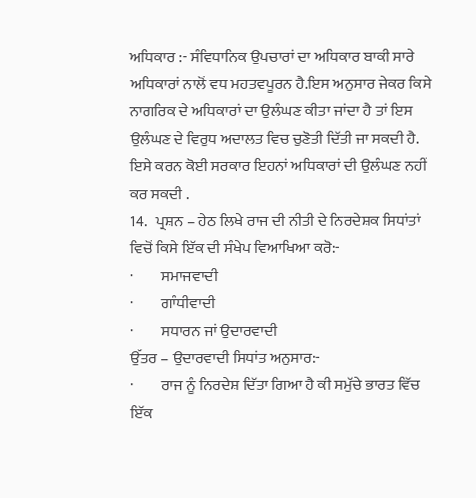ਅਧਿਕਾਰ :- ਸੰਵਿਧਾਨਿਕ ਉਪਚਾਰਾਂ ਦਾ ਅਧਿਕਾਰ ਬਾਕੀ ਸਾਰੇ ਅਧਿਕਾਰਾਂ ਨਾਲੋਂ ਵਧ ਮਹਤਵਪੂਰਨ ਹੈ.ਇਸ ਅਨੁਸਾਰ ਜੇਕਰ ਕਿਸੇ ਨਾਗਰਿਕ ਦੇ ਅਧਿਕਾਰਾਂ ਦਾ ਉਲੰਘਣ ਕੀਤਾ ਜਾਂਦਾ ਹੈ ਤਾਂ ਇਸ ਉਲੰਘਣ ਦੇ ਵਿਰੁਧ ਅਦਾਲਤ ਵਿਚ ਚੁਣੋਤੀ ਦਿੱਤੀ ਜਾ ਸਕਦੀ ਹੈ. ਇਸੇ ਕਰਨ ਕੋਈ ਸਰਕਾਰ ਇਹਨਾਂ ਅਧਿਕਾਰਾਂ ਦੀ ਉਲੰਘਣ ਨਹੀਂ ਕਰ ਸਕਦੀ .
14.   ਪ੍ਰਸ਼ਨ – ਹੇਠ ਲਿਖੇ ਰਾਜ ਦੀ ਨੀਤੀ ਦੇ ਨਿਰਦੇਸ਼ਕ ਸਿਧਾਂਤਾਂ ਵਿਚੋਂ ਕਿਸੇ ਇੱਕ ਦੀ ਸੰਖੇਪ ਵਿਆਖਿਆ ਕਰੋ:-
·         ਸਮਾਜਵਾਦੀ
·         ਗਾੰਧੀਵਾਦੀ
·         ਸਧਾਰਨ ਜਾਂ ਉਦਾਰਵਾਦੀ
ਉੱਤਰ – ਉਦਾਰਵਾਦੀ ਸਿਧਾਂਤ ਅਨੁਸਾਰ:-
·         ਰਾਜ ਨੂੰ ਨਿਰਦੇਸ਼ ਦਿੱਤਾ ਗਿਆ ਹੈ ਕੀ ਸਮੁੱਚੇ ਭਾਰਤ ਵਿੱਚ ਇੱਕ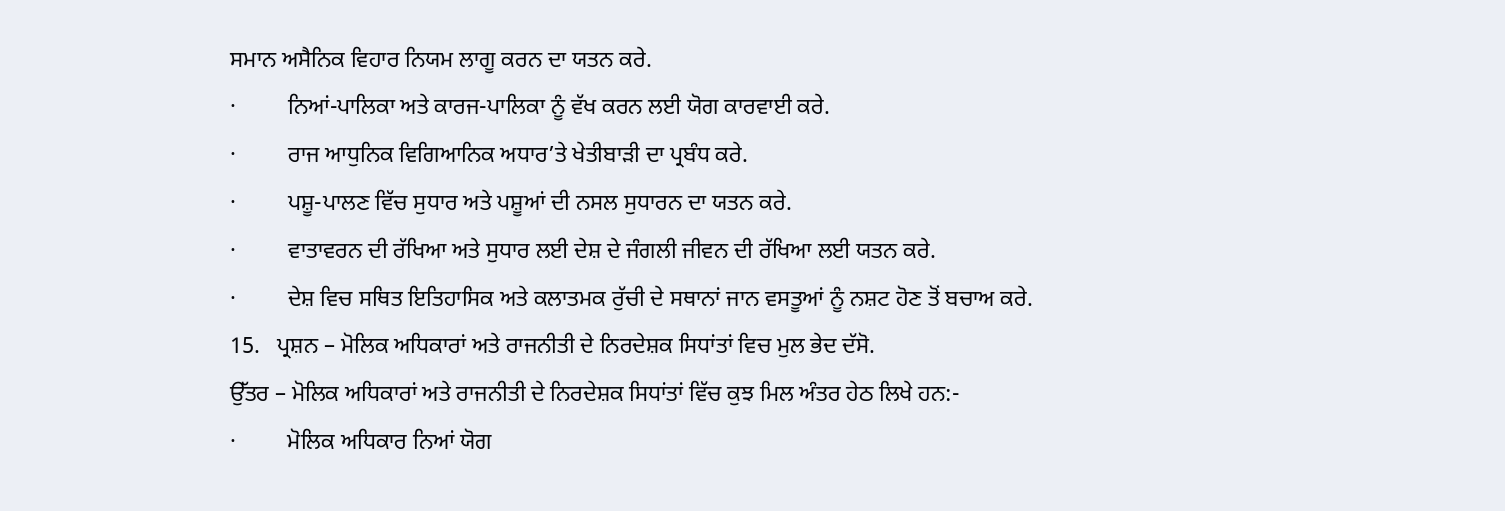ਸਮਾਨ ਅਸੈਨਿਕ ਵਿਹਾਰ ਨਿਯਮ ਲਾਗੂ ਕਰਨ ਦਾ ਯਤਨ ਕਰੇ.
·         ਨਿਆਂ-ਪਾਲਿਕਾ ਅਤੇ ਕਾਰਜ-ਪਾਲਿਕਾ ਨੂੰ ਵੱਖ ਕਰਨ ਲਈ ਯੋਗ ਕਾਰਵਾਈ ਕਰੇ.
·         ਰਾਜ ਆਧੁਨਿਕ ਵਿਗਿਆਨਿਕ ਅਧਾਰ’ਤੇ ਖੇਤੀਬਾੜੀ ਦਾ ਪ੍ਰਬੰਧ ਕਰੇ.
·         ਪਸ਼ੂ-ਪਾਲਣ ਵਿੱਚ ਸੁਧਾਰ ਅਤੇ ਪਸ਼ੂਆਂ ਦੀ ਨਸਲ ਸੁਧਾਰਨ ਦਾ ਯਤਨ ਕਰੇ.
·         ਵਾਤਾਵਰਨ ਦੀ ਰੱਖਿਆ ਅਤੇ ਸੁਧਾਰ ਲਈ ਦੇਸ਼ ਦੇ ਜੰਗਲੀ ਜੀਵਨ ਦੀ ਰੱਖਿਆ ਲਈ ਯਤਨ ਕਰੇ.
·         ਦੇਸ਼ ਵਿਚ ਸਥਿਤ ਇਤਿਹਾਸਿਕ ਅਤੇ ਕਲਾਤਮਕ ਰੁੱਚੀ ਦੇ ਸਥਾਨਾਂ ਜਾਨ ਵਸਤੂਆਂ ਨੂੰ ਨਸ਼ਟ ਹੋਣ ਤੋਂ ਬਚਾਅ ਕਰੇ.
15.   ਪ੍ਰਸ਼ਨ – ਮੋਲਿਕ ਅਧਿਕਾਰਾਂ ਅਤੇ ਰਾਜਨੀਤੀ ਦੇ ਨਿਰਦੇਸ਼ਕ ਸਿਧਾਂਤਾਂ ਵਿਚ ਮੁਲ ਭੇਦ ਦੱਸੋ.
ਉੱਤਰ – ਮੋਲਿਕ ਅਧਿਕਾਰਾਂ ਅਤੇ ਰਾਜਨੀਤੀ ਦੇ ਨਿਰਦੇਸ਼ਕ ਸਿਧਾਂਤਾਂ ਵਿੱਚ ਕੁਝ ਮਿਲ ਅੰਤਰ ਹੇਠ ਲਿਖੇ ਹਨ:-
·         ਮੋਲਿਕ ਅਧਿਕਾਰ ਨਿਆਂ ਯੋਗ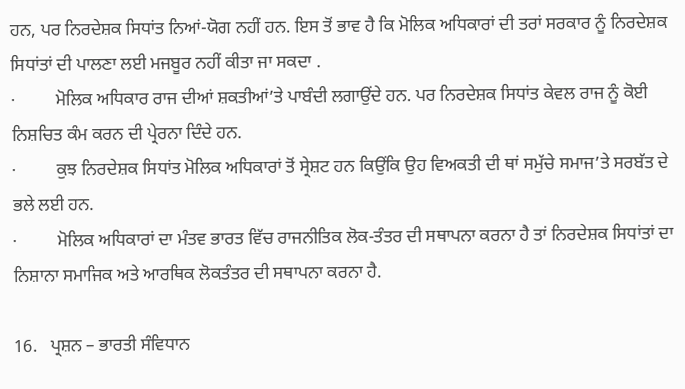ਹਨ, ਪਰ ਨਿਰਦੇਸ਼ਕ ਸਿਧਾਂਤ ਨਿਆਂ-ਯੋਗ ਨਹੀਂ ਹਨ. ਇਸ ਤੋਂ ਭਾਵ ਹੈ ਕਿ ਮੋਲਿਕ ਅਧਿਕਾਰਾਂ ਦੀ ਤਰਾਂ ਸਰਕਾਰ ਨੂੰ ਨਿਰਦੇਸ਼ਕ ਸਿਧਾਂਤਾਂ ਦੀ ਪਾਲਣਾ ਲਈ ਮਜਬੂਰ ਨਹੀਂ ਕੀਤਾ ਜਾ ਸਕਦਾ .
·         ਮੋਲਿਕ ਅਧਿਕਾਰ ਰਾਜ ਦੀਆਂ ਸ਼ਕਤੀਆਂ’ਤੇ ਪਾਬੰਦੀ ਲਗਾਉਂਦੇ ਹਨ. ਪਰ ਨਿਰਦੇਸ਼ਕ ਸਿਧਾਂਤ ਕੇਵਲ ਰਾਜ ਨੂੰ ਕੋਈ ਨਿਸ਼ਚਿਤ ਕੰਮ ਕਰਨ ਦੀ ਪ੍ਰੇਰਨਾ ਦਿੰਦੇ ਹਨ.
·         ਕੁਝ ਨਿਰਦੇਸ਼ਕ ਸਿਧਾਂਤ ਮੋਲਿਕ ਅਧਿਕਾਰਾਂ ਤੋਂ ਸ੍ਰੇਸ਼ਟ ਹਨ ਕਿਉਂਕਿ ਉਹ ਵਿਅਕਤੀ ਦੀ ਥਾਂ ਸਮੁੱਚੇ ਸਮਾਜ’ਤੇ ਸਰਬੱਤ ਦੇ ਭਲੇ ਲਈ ਹਨ.
·         ਮੋਲਿਕ ਅਧਿਕਾਰਾਂ ਦਾ ਮੰਤਵ ਭਾਰਤ ਵਿੱਚ ਰਾਜਨੀਤਿਕ ਲੋਕ-ਤੰਤਰ ਦੀ ਸਥਾਪਨਾ ਕਰਨਾ ਹੈ ਤਾਂ ਨਿਰਦੇਸ਼ਕ ਸਿਧਾਂਤਾਂ ਦਾ ਨਿਸ਼ਾਨਾ ਸਮਾਜਿਕ ਅਤੇ ਆਰਥਿਕ ਲੋਕਤੰਤਰ ਦੀ ਸਥਾਪਨਾ ਕਰਨਾ ਹੈ.

16.   ਪ੍ਰਸ਼ਨ – ਭਾਰਤੀ ਸੰਵਿਧਾਨ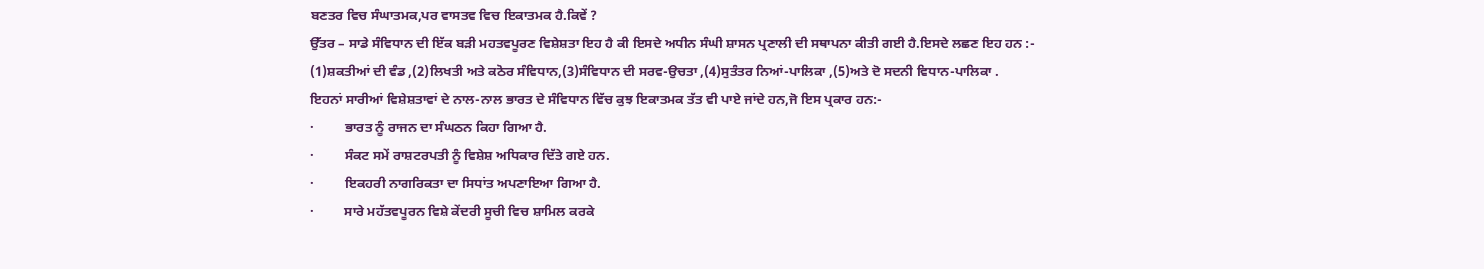ਬਣਤਰ ਵਿਚ ਸੰਘਾਤਮਕ,ਪਰ ਵਾਸਤਵ ਵਿਚ ਇਕਾਤਮਕ ਹੈ.ਕਿਵੇਂ ?
ਉੱਤਰ – ਸਾਡੇ ਸੰਵਿਧਾਨ ਦੀ ਇੱਕ ਬੜੀ ਮਹਤਵਪੂਰਣ ਵਿਸ਼ੇਸ਼ਤਾ ਇਹ ਹੈ ਕੀ ਇਸਦੇ ਅਧੀਨ ਸੰਘੀ ਸ਼ਾਸਨ ਪ੍ਰਣਾਲੀ ਦੀ ਸਥਾਪਨਾ ਕੀਤੀ ਗਈ ਹੈ.ਇਸਦੇ ਲਛਣ ਇਹ ਹਨ :-
(1)ਸ਼ਕਤੀਆਂ ਦੀ ਵੰਡ ,(2)ਲਿਖਤੀ ਅਤੇ ਕਠੋਰ ਸੰਵਿਧਾਨ,(3)ਸੰਵਿਧਾਨ ਦੀ ਸਰਵ-ਉਚਤਾ ,(4)ਸੁਤੰਤਰ ਨਿਆਂ-ਪਾਲਿਕਾ ,(5)ਅਤੇ ਦੋ ਸਦਨੀ ਵਿਧਾਨ-ਪਾਲਿਕਾ .
ਇਹਨਾਂ ਸਾਰੀਆਂ ਵਿਸ਼ੇਸ਼ਤਾਵਾਂ ਦੇ ਨਾਲ-ਨਾਲ ਭਾਰਤ ਦੇ ਸੰਵਿਧਾਨ ਵਿੱਚ ਕੁਝ ਇਕਾਤਮਕ ਤੱਤ ਵੀ ਪਾਏ ਜਾਂਦੇ ਹਨ,ਜੋ ਇਸ ਪ੍ਰਕਾਰ ਹਨ:-
·         ਭਾਰਤ ਨੂੰ ਰਾਜਨ ਦਾ ਸੰਘਠਨ ਕਿਹਾ ਗਿਆ ਹੈ.
·         ਸੰਕਟ ਸਮੇਂ ਰਾਸ਼ਟਰਪਤੀ ਨੂੰ ਵਿਸ਼ੇਸ਼ ਅਧਿਕਾਰ ਦਿੱਤੇ ਗਏ ਹਨ.
·         ਇਕਹਰੀ ਨਾਗਰਿਕਤਾ ਦਾ ਸਿਧਾਂਤ ਅਪਣਾਇਆ ਗਿਆ ਹੈ.
·         ਸਾਰੇ ਮਹੱਤਵਪੂਰਨ ਵਿਸ਼ੇ ਕੇਂਦਰੀ ਸੂਚੀ ਵਿਚ ਸ਼ਾਮਿਲ ਕਰਕੇ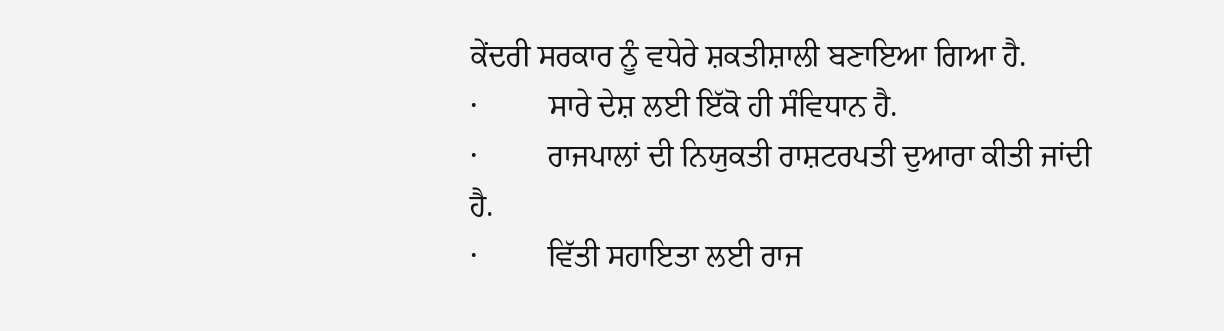ਕੇਂਦਰੀ ਸਰਕਾਰ ਨੂੰ ਵਧੇਰੇ ਸ਼ਕਤੀਸ਼ਾਲੀ ਬਣਾਇਆ ਗਿਆ ਹੈ.
·         ਸਾਰੇ ਦੇਸ਼ ਲਈ ਇੱਕੋ ਹੀ ਸੰਵਿਧਾਨ ਹੈ.
·         ਰਾਜਪਾਲਾਂ ਦੀ ਨਿਯੁਕਤੀ ਰਾਸ਼ਟਰਪਤੀ ਦੁਆਰਾ ਕੀਤੀ ਜਾਂਦੀ ਹੈ.
·         ਵਿੱਤੀ ਸਹਾਇਤਾ ਲਈ ਰਾਜ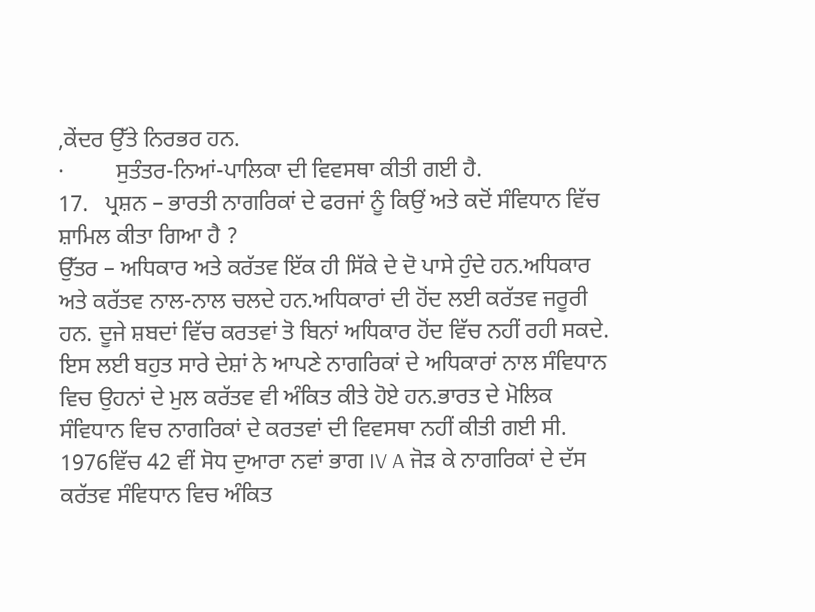,ਕੇਂਦਰ ਉੱਤੇ ਨਿਰਭਰ ਹਨ.
·         ਸੁਤੰਤਰ-ਨਿਆਂ-ਪਾਲਿਕਾ ਦੀ ਵਿਵਸਥਾ ਕੀਤੀ ਗਈ ਹੈ.
17.   ਪ੍ਰਸ਼ਨ – ਭਾਰਤੀ ਨਾਗਰਿਕਾਂ ਦੇ ਫਰਜਾਂ ਨੂੰ ਕਿਉਂ ਅਤੇ ਕਦੋਂ ਸੰਵਿਧਾਨ ਵਿੱਚ ਸ਼ਾਮਿਲ ਕੀਤਾ ਗਿਆ ਹੈ ?
ਉੱਤਰ – ਅਧਿਕਾਰ ਅਤੇ ਕਰੱਤਵ ਇੱਕ ਹੀ ਸਿੱਕੇ ਦੇ ਦੋ ਪਾਸੇ ਹੁੰਦੇ ਹਨ.ਅਧਿਕਾਰ ਅਤੇ ਕਰੱਤਵ ਨਾਲ-ਨਾਲ ਚਲਦੇ ਹਨ.ਅਧਿਕਾਰਾਂ ਦੀ ਹੋਂਦ ਲਈ ਕਰੱਤਵ ਜਰੂਰੀ  ਹਨ. ਦੂਜੇ ਸ਼ਬਦਾਂ ਵਿੱਚ ਕਰਤਵਾਂ ਤੋ ਬਿਨਾਂ ਅਧਿਕਾਰ ਹੋਂਦ ਵਿੱਚ ਨਹੀਂ ਰਹੀ ਸਕਦੇ. ਇਸ ਲਈ ਬਹੁਤ ਸਾਰੇ ਦੇਸ਼ਾਂ ਨੇ ਆਪਣੇ ਨਾਗਰਿਕਾਂ ਦੇ ਅਧਿਕਾਰਾਂ ਨਾਲ ਸੰਵਿਧਾਨ ਵਿਚ ਉਹਨਾਂ ਦੇ ਮੁਲ ਕਰੱਤਵ ਵੀ ਅੰਕਿਤ ਕੀਤੇ ਹੋਏ ਹਨ.ਭਾਰਤ ਦੇ ਮੋਲਿਕ ਸੰਵਿਧਾਨ ਵਿਚ ਨਾਗਰਿਕਾਂ ਦੇ ਕਰਤਵਾਂ ਦੀ ਵਿਵਸਥਾ ਨਹੀਂ ਕੀਤੀ ਗਈ ਸੀ. 1976ਵਿੱਚ 42 ਵੀਂ ਸੋਧ ਦੁਆਰਾ ਨਵਾਂ ਭਾਗ IV A ਜੋੜ ਕੇ ਨਾਗਰਿਕਾਂ ਦੇ ਦੱਸ ਕਰੱਤਵ ਸੰਵਿਧਾਨ ਵਿਚ ਅੰਕਿਤ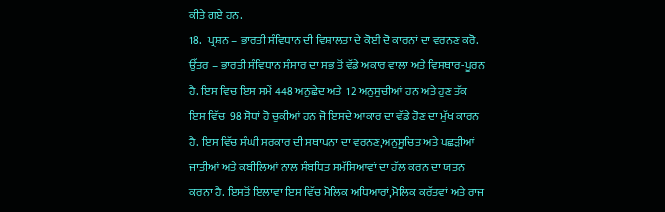ਕੀਤੇ ਗਏ ਹਨ.
18.   ਪ੍ਰਸ਼ਨ – ਭਾਰਤੀ ਸੰਵਿਧਾਨ ਦੀ ਵਿਸ਼ਾਲਤਾ ਦੇ ਕੋਈ ਦੋ ਕਾਰਨਾਂ ਦਾ ਵਰਨਣ ਕਰੋ.
ਉੱਤਰ – ਭਾਰਤੀ ਸੰਵਿਧਾਨ ਸੰਸਾਰ ਦਾ ਸਭ ਤੋਂ ਵੱਡੇ ਅਕਾਰ ਵਾਲਾ ਅਤੇ ਵਿਸਥਾਰ-ਪੂਰਨ ਹੈ. ਇਸ ਵਿਚ ਇਸ ਸਮੇਂ 448 ਅਨੁਛੇਦ ਅਤੇ  12 ਅਨੁਸੁਚੀਆਂ ਹਨ ਅਤੇ ਹੁਣ ਤੱਕ ਇਸ ਵਿੱਚ  98 ਸੋਧਾਂ ਹੋ ਚੁਕੀਆਂ ਹਨ ਜੋ ਇਸਦੇ ਆਕਾਰ ਦਾ ਵੱਡੇ ਹੋਣ ਦਾ ਮੁੱਖ ਕਾਰਨ ਹੈ. ਇਸ ਵਿੱਚ ਸੰਘੀ ਸਰਕਾਰ ਦੀ ਸਥਾਪਨਾ ਦਾ ਵਰਨਣ,ਅਨੁਸੂਚਿਤ ਅਤੇ ਪਛੜੀਆਂ ਜਾਤੀਆਂ ਅਤੇ ਕਬੀਲਿਆਂ ਨਾਲ ਸੰਬਧਿਤ ਸਮੱਸਿਆਵਾਂ ਦਾ ਹੱਲ ਕਰਨ ਦਾ ਯਤਨ ਕਰਨਾ ਹੈ. ਇਸਤੋਂ ਇਲਾਵਾ ਇਸ ਵਿੱਚ ਮੋਲਿਕ ਅਧਿਆਰਾਂ,ਮੋਲਿਕ ਕਰੱਤਵਾਂ ਅਤੇ ਰਾਜ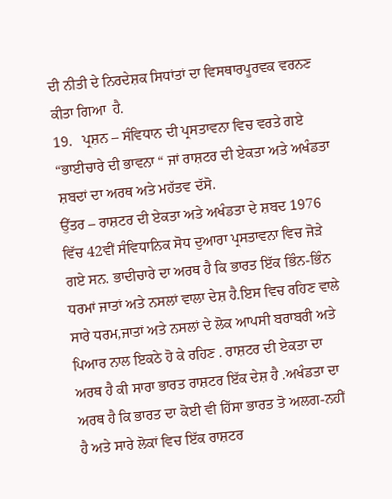ਦੀ ਨੀਤੀ ਦੇ ਨਿਰਦੇਸ਼ਕ ਸਿਧਾਂਤਾਂ ਦਾ ਵਿਸਥਾਰਪੂਰਵਕ ਵਰਨਣ ਕੀਤਾ ਗਿਆ  ਹੈ.
19.   ਪ੍ਰਸ਼ਨ – ਸੰਵਿਧਾਨ ਦੀ ਪ੍ਰਸਤਾਵਨਾ ਵਿਚ ਵਰਤੇ ਗਏ “ਭਾਈਚਾਰੇ ਦੀ ਭਾਵਨਾ “ ਜਾਂ ਰਾਸ਼ਟਰ ਦੀ ਏਕਤਾ ਅਤੇ ਅਖੰਡਤਾ ਸ਼ਬਦਾਂ ਦਾ ਅਰਥ ਅਤੇ ਮਹੱਤਵ ਦੱਸੋ.
ਉੱਤਰ – ਰਾਸ਼ਟਰ ਦੀ ਏਕਤਾ ਅਤੇ ਅਖੰਡਤਾ ਦੇ ਸ਼ਬਦ 1976 ਵਿੱਚ 42ਵੀਂ ਸੰਵਿਧਾਨਿਕ ਸੋਧ ਦੁਆਰਾ ਪ੍ਰਸਤਾਵਨਾ ਵਿਚ ਜੋੜੇ ਗਏ ਸਨ. ਭਾਦੀਚਾਰੇ ਦਾ ਅਰਥ ਹੈ ਕਿ ਭਾਰਤ ਇੱਕ ਭਿੰਨ-ਭਿੰਨ ਧਰਮਾਂ ਜਾਤਾਂ ਅਤੇ ਨਸਲਾਂ ਵਾਲਾ ਦੇਸ਼ ਹੈ.ਇਸ ਵਿਚ ਰਹਿਣ ਵਾਲੇ ਸਾਰੇ ਧਰਮ,ਜਾਤਾਂ ਅਤੇ ਨਸਲਾਂ ਦੇ ਲੋਕ ਆਪਸੀ ਬਰਾਬਰੀ ਅਤੇ ਪਿਆਰ ਨਾਲ ਇਕਠੇ ਹੋ ਕੇ ਰਹਿਣ . ਰਾਸ਼ਟਰ ਦੀ ਏਕਤਾ ਦਾ ਅਰਥ ਹੈ ਕੀ ਸਾਰਾ ਭਾਰਤ ਰਾਸ਼ਟਰ ਇੱਕ ਦੇਸ਼ ਹੈ .ਅਖੰਡਤਾ ਦਾ ਅਰਥ ਹੈ ਕਿ ਭਾਰਤ ਦਾ ਕੋਈ ਵੀ ਹਿੱਸਾ ਭਾਰਤ ਤੋ ਅਲਗ-ਨਹੀਂ ਹੈ ਅਤੇ ਸਾਰੇ ਲੋਕਾਂ ਵਿਚ ਇੱਕ ਰਾਸ਼ਟਰ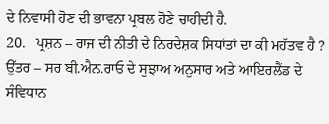ਦੇ ਨਿਵਾਸੀ ਹੋਣ ਦੀ ਭਾਵਨਾ ਪ੍ਰਬਲ ਹੋਣੇ ਚਾਹੀਦੀ ਹੈ.
20.   ਪ੍ਰਸ਼ਨ – ਰਾਜ ਦੀ ਨੀਤੀ ਦੇ ਨਿਰਦੇਸ਼ਕ ਸਿਧਾਂਤਾਂ ਦਾ ਕੀ ਮਹੱਤਵ ਹੈ ?
ਉੱਤਰ – ਸਰ ਬੀ.ਐਨ.ਰਾਓ ਦੇ ਸੁਝਾਅ ਅਨੁਸਾਰ ਅਤੇ ਆਇਰਲੈਂਡ ਦੇ ਸੰਵਿਧਾਨ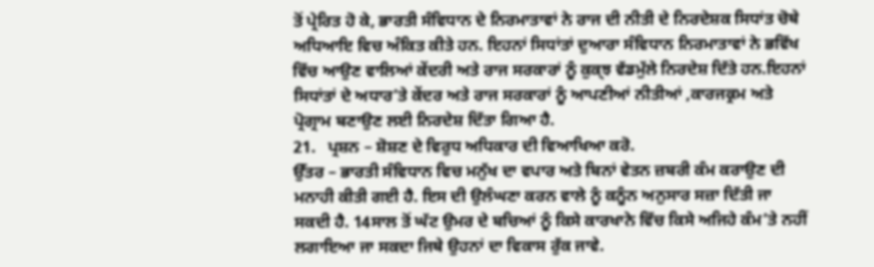ਤੋਂ ਪ੍ਰੇਰਿਤ ਹੋ ਕੇ, ਭਾਰਤੀ ਸੰਵਿਧਾਨ ਦੇ ਨਿਰਮਾਤਾਵਾਂ ਨੇ ਰਾਜ ਦੀ ਨੀਤੀ ਦੇ ਨਿਰਦੇਸ਼ਕ ਸਿਧਾਂਤ ਚੋਥੇ ਅਧਿਆਇ ਵਿਚ ਅੰਕਿਤ ਕੀਤੇ ਹਨ. ਇਹਨਾਂ ਸਿਧਾਂਤਾਂ ਦੁਆਰਾ ਸੰਵਿਧਾਨ ਨਿਰਮਾਤਾਵਾਂ ਨੇ ਭਵਿੱਖ ਵਿੱਚ ਆਉਣ ਵਾਲਿਆਂ ਕੇਂਦਰੀ ਅਤੇ ਰਾਜ ਸਰਕਾਰਾਂ ਨੂੰ ਕੁਕ੍ਝ ਵੱਡਮੁੱਲੇ ਨਿਰਦੇਸ਼ ਦਿੱਤੇ ਹਨ.ਇਹਨਾਂ ਸਿਧਾਂਤਾਂ ਦੇ ਅਧਾਰ’ਤੇ ਕੇਂਦਰ ਅਤੇ ਰਾਜ ਸਰਕਾਰਾਂ ਨੂੰ ਆਪਣੀਆਂ ਨੀਤੀਆਂ ,ਕਾਰਜਕ੍ਰਮ ਅਤੇ ਪ੍ਰੋਗ੍ਰਾਮ ਬਣਾਉਣ ਲਈ ਨਿਰਦੇਸ਼ ਦਿੱਤਾ ਗਿਆ ਹੈ.
21.   ਪ੍ਰਸ਼ਨ – ਸ਼ੋਸ਼ਣ ਦੇ ਵਿਰੁਧ ਅਧਿਕਾਰ ਦੀ ਵਿਆਖਿਆ ਕਰੋ.
ਉੱਤਰ – ਭਾਰਤੀ ਸੰਵਿਧਾਨ ਵਿਚ ਮਨੁੱਖ ਦਾ ਵਪਾਰ ਅਤੇ ਬਿਨਾਂ ਵੇਤਨ ਜ਼ਬਰੀ ਕੰਮ ਕਰਾਉਣ ਦੀ ਮਨਾਹੀ ਕੀਤੀ ਗਈ ਹੈ. ਇਸ ਦੀ ਉਲੰਘਣਾ ਕਰਨ ਵਾਲੇ ਨੂੰ ਕਨੂੰਨ ਅਨੁਸਾਰ ਸਜ਼ਾ ਦਿੱਤੀ ਜਾ ਸਕਦੀ ਹੈ. 14ਸਾਲ ਤੋਂ ਘੱਟ ਉਮਰ ਦੇ ਬਚਿਆਂ ਨੂੰ ਕਿਸੇ ਕਾਰਖਾਨੇ ਵਿੱਚ ਕਿਸੇ ਅਜਿਹੇ ਕੰਮ’ਤੇ ਨਹੀਂ ਲਗਾਇਆ ਜਾ ਸਕਦਾ ਜਿਥੇ ਉਹਨਾਂ ਦਾ ਵਿਕਾਸ ਰੁੱਕ ਜਾਵੇ.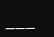___